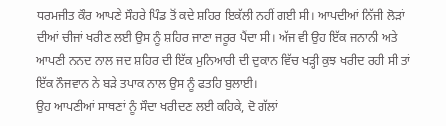ਧਰਮਜੀਤ ਕੌਰ ਆਪਣੇ ਸੌਹਰੇ ਪਿੰਡ ਤੋਂ ਕਦੇ ਸ਼ਹਿਰ ਇਕੱਲੀ ਨਹੀਂ ਗਈ ਸੀ। ਆਪਦੀਆਂ ਨਿੱਜੀ ਲੋੜਾਂ ਦੀਆਂ ਚੀਜਾਂ ਖਰੀਣ ਲਈ ਉਸ ਨੂੰ ਸ਼ਹਿਰ ਜਾਣਾ ਜਰੂਰ ਪੈਂਦਾ ਸੀ। ਅੱਜ ਵੀ ਉਹ ਇੱਕ ਜਨਾਨੀ ਅਤੇ ਆਪਣੀ ਨਨਦ ਨਾਲ ਜਦ ਸ਼ਹਿਰ ਦੀ ਇੱਕ ਮੁਨਿਆਰੀ ਦੀ ਦੁਕਾਨ ਵਿੱਚ ਖੜ੍ਹੀ ਕੁਝ ਖਰੀਦ ਰਹੀ ਸੀ ਤਾਂ ਇੱਕ ਨੌਜਵਾਨ ਨੇ ਬੜੇ ਤਪਾਕ ਨਾਲ ਉਸ ਨੂੰ ਫਤਹਿ ਬੁਲਾਈ।
ਉਹ ਆਪਣੀਆਂ ਸਾਥਣਾਂ ਨੂੰ ਸੌਦਾ ਖਰੀਦਣ ਲਈ ਕਹਿਕੇ, ਦੋ ਗੱਲਾਂ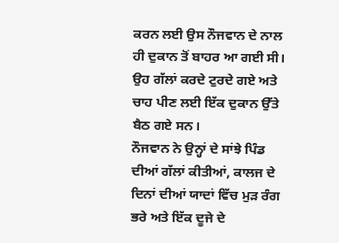ਕਰਨ ਲਈ ਉਸ ਨੌਜਵਾਨ ਦੇ ਨਾਲ ਹੀ ਦੁਕਾਨ ਤੋਂ ਬਾਹਰ ਆ ਗਈ ਸੀ। ਉਹ ਗੱਲਾਂ ਕਰਦੇ ਟੁਰਦੇ ਗਏ ਅਤੇ ਚਾਹ ਪੀਣ ਲਈ ਇੱਕ ਦੁਕਾਨ ਉੱਤੇ ਬੈਠ ਗਏ ਸਨ।
ਨੌਜਵਾਨ ਨੇ ਉਨ੍ਹਾਂ ਦੇ ਸਾਂਝੇ ਪਿੰਡ ਦੀਆਂ ਗੱਲਾਂ ਕੀਤੀਆਂ, ਕਾਲਜ ਦੇ ਦਿਨਾਂ ਦੀਆਂ ਯਾਦਾਂ ਵਿੱਚ ਮੁੜ ਰੰਗ ਭਰੇ ਅਤੇ ਇੱਕ ਦੂਜੇ ਦੇ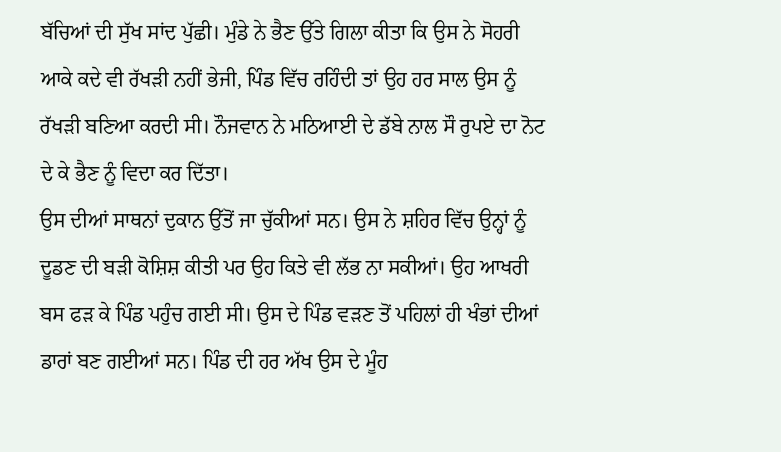ਬੱਚਿਆਂ ਦੀ ਸੁੱਖ ਸਾਂਦ ਪੁੱਛੀ। ਮੁੰਡੇ ਨੇ ਭੈਣ ਉੱਤੇ ਗਿਲਾ ਕੀਤਾ ਕਿ ਉਸ ਨੇ ਸੋਹਰੀ ਆਕੇ ਕਦੇ ਵੀ ਰੱਖੜੀ ਨਹੀਂ ਭੇਜੀ, ਪਿੰਡ ਵਿੱਚ ਰਹਿੰਦੀ ਤਾਂ ਉਹ ਹਰ ਸਾਲ ਉਸ ਨੂੰ ਰੱਖੜੀ ਬਣਿਆ ਕਰਦੀ ਸੀ। ਨੌਜਵਾਨ ਨੇ ਮਠਿਆਈ ਦੇ ਡੱਬੇ ਨਾਲ ਸੌ ਰੁਪਏ ਦਾ ਨੋਟ ਦੇ ਕੇ ਭੈਣ ਨੂੰ ਵਿਦਾ ਕਰ ਦਿੱਤਾ।
ਉਸ ਦੀਆਂ ਸਾਥਨਾਂ ਦੁਕਾਨ ਉੱਤੋਂ ਜਾ ਚੁੱਕੀਆਂ ਸਨ। ਉਸ ਨੇ ਸ਼ਹਿਰ ਵਿੱਚ ਉਨ੍ਹਾਂ ਨੂੰ ਦੂਡਣ ਦੀ ਬੜੀ ਕੋਸ਼ਿਸ਼ ਕੀਤੀ ਪਰ ਉਹ ਕਿਤੇ ਵੀ ਲੱਭ ਨਾ ਸਕੀਆਂ। ਉਹ ਆਖਰੀ ਬਸ ਫੜ ਕੇ ਪਿੰਡ ਪਹੁੰਚ ਗਈ ਸੀ। ਉਸ ਦੇ ਪਿੰਡ ਵੜਣ ਤੋਂ ਪਹਿਲਾਂ ਹੀ ਖੰਭਾਂ ਦੀਆਂ ਡਾਰਾਂ ਬਣ ਗਈਆਂ ਸਨ। ਪਿੰਡ ਦੀ ਹਰ ਅੱਖ ਉਸ ਦੇ ਮੂੰਹ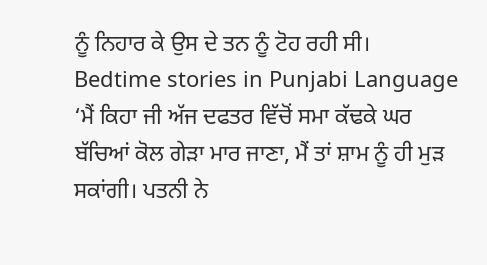ਨੂੰ ਨਿਹਾਰ ਕੇ ਉਸ ਦੇ ਤਨ ਨੂੰ ਟੋਹ ਰਹੀ ਸੀ।
Bedtime stories in Punjabi Language
‘ਮੈਂ ਕਿਹਾ ਜੀ ਅੱਜ ਦਫਤਰ ਵਿੱਚੋਂ ਸਮਾ ਕੱਢਕੇ ਘਰ ਬੱਚਿਆਂ ਕੋਲ ਗੇੜਾ ਮਾਰ ਜਾਣਾ, ਮੈਂ ਤਾਂ ਸ਼ਾਮ ਨੂੰ ਹੀ ਮੁੜ ਸਕਾਂਗੀ। ਪਤਨੀ ਨੇ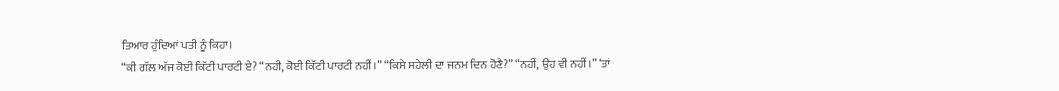ਤਿਆਰ ਹੁੰਦਿਆਂ ਪਤੀ ਨੂੰ ਕਿਹਾ।
“ਕੀ ਗੱਲ ਅੱਜ ਕੋਈ ਕਿੱਟੀ ਪਾਰਟੀ ਏ? “ਨਹੀ, ਕੋਈ ਕਿੱਟੀ ਪਾਰਟੀ ਨਹੀਂ।” “ਕਿਸੇ ਸਹੇਲੀ ਦਾ ਜਨਮ ਦਿਨ ਹੋਣੈ?” “ਨਹੀਂ, ਉਹ ਵੀ ਨਹੀਂ।” ‘ਤਾਂ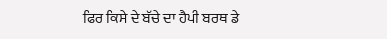ਫਿਰ ਕਿਸੇ ਦੇ ਬੱਚੇ ਦਾ ਹੈਪੀ ਬਰਥ ਡੇ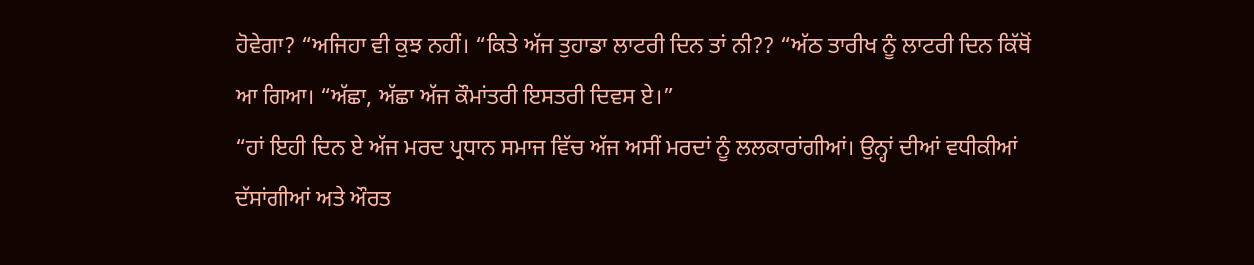ਹੋਵੇਗਾ? “ਅਜਿਹਾ ਵੀ ਕੁਝ ਨਹੀਂ। “ਕਿਤੇ ਅੱਜ ਤੁਹਾਡਾ ਲਾਟਰੀ ਦਿਨ ਤਾਂ ਨੀ?? “ਅੱਠ ਤਾਰੀਖ ਨੂੰ ਲਾਟਰੀ ਦਿਨ ਕਿੱਥੋਂ ਆ ਗਿਆ। “ਅੱਛਾ, ਅੱਛਾ ਅੱਜ ਕੌਮਾਂਤਰੀ ਇਸਤਰੀ ਦਿਵਸ ਏ।”
“ਹਾਂ ਇਹੀ ਦਿਨ ਏ ਅੱਜ ਮਰਦ ਪ੍ਰਧਾਨ ਸਮਾਜ ਵਿੱਚ ਅੱਜ ਅਸੀਂ ਮਰਦਾਂ ਨੂੰ ਲਲਕਾਰਾਂਗੀਆਂ। ਉਨ੍ਹਾਂ ਦੀਆਂ ਵਧੀਕੀਆਂ ਦੱਸਾਂਗੀਆਂ ਅਤੇ ਔਰਤ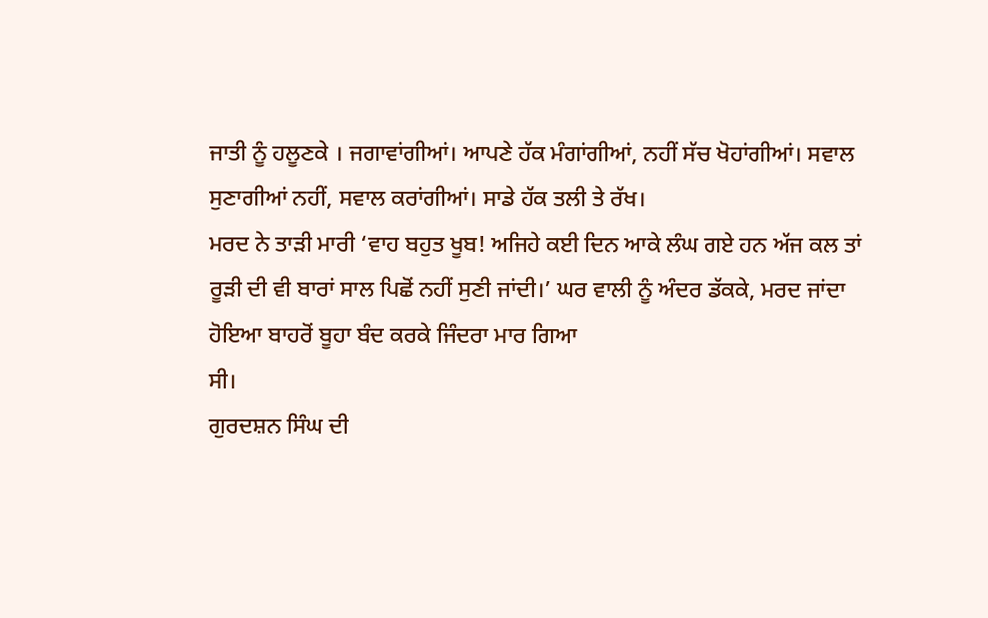ਜਾਤੀ ਨੂੰ ਹਲੂਣਕੇ । ਜਗਾਵਾਂਗੀਆਂ। ਆਪਣੇ ਹੱਕ ਮੰਗਾਂਗੀਆਂ, ਨਹੀਂ ਸੱਚ ਖੋਹਾਂਗੀਆਂ। ਸਵਾਲ ਸੁਣਾਗੀਆਂ ਨਹੀਂ, ਸਵਾਲ ਕਰਾਂਗੀਆਂ। ਸਾਡੇ ਹੱਕ ਤਲੀ ਤੇ ਰੱਖ।
ਮਰਦ ਨੇ ਤਾੜੀ ਮਾਰੀ ‘ਵਾਹ ਬਹੁਤ ਖੂਬ! ਅਜਿਹੇ ਕਈ ਦਿਨ ਆਕੇ ਲੰਘ ਗਏ ਹਨ ਅੱਜ ਕਲ ਤਾਂ ਰੂੜੀ ਦੀ ਵੀ ਬਾਰਾਂ ਸਾਲ ਪਿਛੋਂ ਨਹੀਂ ਸੁਣੀ ਜਾਂਦੀ।’ ਘਰ ਵਾਲੀ ਨੂੰ ਅੰਦਰ ਡੱਕਕੇ, ਮਰਦ ਜਾਂਦਾ ਹੋਇਆ ਬਾਹਰੋਂ ਬੂਹਾ ਬੰਦ ਕਰਕੇ ਜਿੰਦਰਾ ਮਾਰ ਗਿਆ
ਸੀ।
ਗੁਰਦਸ਼ਨ ਸਿੰਘ ਦੀ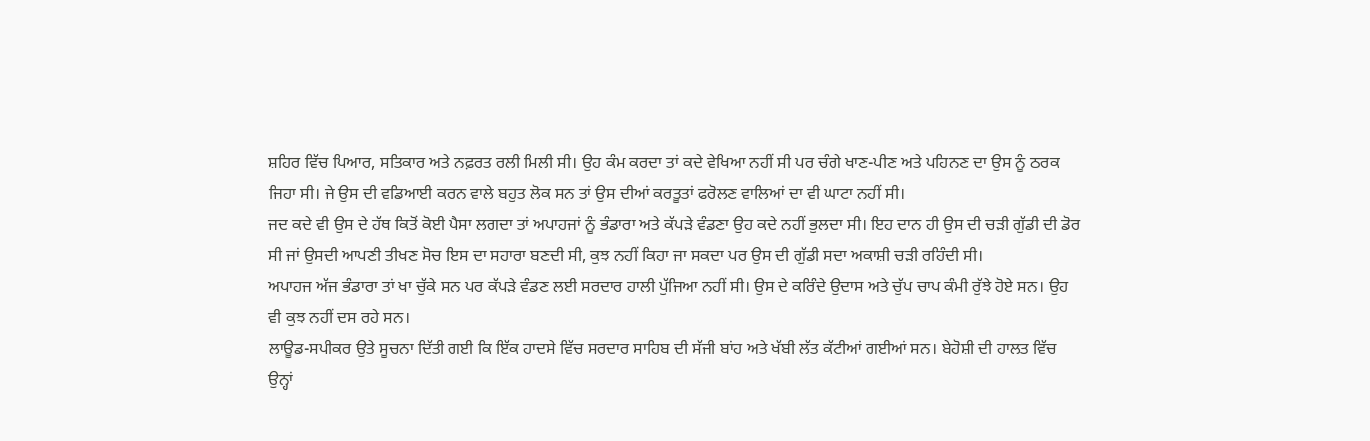ਸ਼ਹਿਰ ਵਿੱਚ ਪਿਆਰ, ਸਤਿਕਾਰ ਅਤੇ ਨਫ਼ਰਤ ਰਲੀ ਮਿਲੀ ਸੀ। ਉਹ ਕੰਮ ਕਰਦਾ ਤਾਂ ਕਦੇ ਵੇਖਿਆ ਨਹੀਂ ਸੀ ਪਰ ਚੰਗੇ ਖਾਣ-ਪੀਣ ਅਤੇ ਪਹਿਨਣ ਦਾ ਉਸ ਨੂੰ ਠਰਕ ਜਿਹਾ ਸੀ। ਜੇ ਉਸ ਦੀ ਵਡਿਆਈ ਕਰਨ ਵਾਲੇ ਬਹੁਤ ਲੋਕ ਸਨ ਤਾਂ ਉਸ ਦੀਆਂ ਕਰਤੂਤਾਂ ਫਰੋਲਣ ਵਾਲਿਆਂ ਦਾ ਵੀ ਘਾਟਾ ਨਹੀਂ ਸੀ।
ਜਦ ਕਦੇ ਵੀ ਉਸ ਦੇ ਹੱਥ ਕਿਤੋਂ ਕੋਈ ਪੈਸਾ ਲਗਦਾ ਤਾਂ ਅਪਾਹਜਾਂ ਨੂੰ ਭੰਡਾਰਾ ਅਤੇ ਕੱਪੜੇ ਵੰਡਣਾ ਉਹ ਕਦੇ ਨਹੀਂ ਭੁਲਦਾ ਸੀ। ਇਹ ਦਾਨ ਹੀ ਉਸ ਦੀ ਚੜੀ ਗੁੱਡੀ ਦੀ ਡੋਰ ਸੀ ਜਾਂ ਉਸਦੀ ਆਪਣੀ ਤੀਖਣ ਸੋਚ ਇਸ ਦਾ ਸਹਾਰਾ ਬਣਦੀ ਸੀ, ਕੁਝ ਨਹੀਂ ਕਿਹਾ ਜਾ ਸਕਦਾ ਪਰ ਉਸ ਦੀ ਗੁੱਡੀ ਸਦਾ ਅਕਾਸ਼ੀ ਚੜੀ ਰਹਿੰਦੀ ਸੀ।
ਅਪਾਹਜ ਅੱਜ ਭੰਡਾਰਾ ਤਾਂ ਖਾ ਚੁੱਕੇ ਸਨ ਪਰ ਕੱਪੜੇ ਵੰਡਣ ਲਈ ਸਰਦਾਰ ਹਾਲੀ ਪੁੱਜਿਆ ਨਹੀਂ ਸੀ। ਉਸ ਦੇ ਕਰਿੰਦੇ ਉਦਾਸ ਅਤੇ ਚੁੱਪ ਚਾਪ ਕੰਮੀ ਰੁੱਝੇ ਹੋਏ ਸਨ। ਉਹ ਵੀ ਕੁਝ ਨਹੀਂ ਦਸ ਰਹੇ ਸਨ।
ਲਾਊਡ-ਸਪੀਕਰ ਉਤੇ ਸੂਚਨਾ ਦਿੱਤੀ ਗਈ ਕਿ ਇੱਕ ਹਾਦਸੇ ਵਿੱਚ ਸਰਦਾਰ ਸਾਹਿਬ ਦੀ ਸੱਜੀ ਬਾਂਹ ਅਤੇ ਖੱਬੀ ਲੱਤ ਕੱਟੀਆਂ ਗਈਆਂ ਸਨ। ਬੇਹੋਸ਼ੀ ਦੀ ਹਾਲਤ ਵਿੱਚ ਉਨ੍ਹਾਂ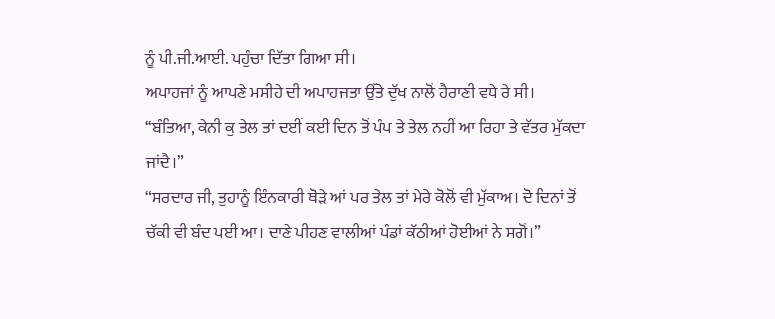ਨੂੰ ਪੀ.ਜੀ.ਆਈ. ਪਹੁੰਚਾ ਦਿੱਤਾ ਗਿਆ ਸੀ।
ਅਪਾਹਜਾਂ ਨੂੰ ਆਪਣੇ ਮਸੀਹੇ ਦੀ ਅਪਾਹਜਤਾ ਉੱਤੇ ਦੁੱਖ ਨਾਲੋਂ ਹੈਰਾਣੀ ਵਧੇ ਰੇ ਸੀ।
‘‘ਬੰਤਿਆ, ਕੇਨੀ ਕੁ ਤੇਲ ਤਾਂ ਦਈਂ ਕਈ ਦਿਨ ਤੋਂ ਪੰਪ ਤੇ ਤੇਲ ਨਹੀਂ ਆ ਰਿਹਾ ਤੇ ਵੱਤਰ ਮੁੱਕਦਾ ਜਾਂਦੈ।”
“ਸਰਦਾਰ ਜੀ, ਤੁਹਾਨੂੰ ਇੰਨਕਾਰੀ ਥੋੜੇ ਆਂ ਪਰ ਤੇਲ ਤਾਂ ਮੇਰੇ ਕੋਲੋਂ ਵੀ ਮੁੱਕਾਅ। ਦੋ ਦਿਨਾਂ ਤੋਂ ਚੱਕੀ ਵੀ ਬੰਦ ਪਈ ਆ। ਦਾਣੇ ਪੀਹਣ ਵਾਲੀਆਂ ਪੰਡਾਂ ਕੱਠੀਆਂ ਹੋਈਆਂ ਨੇ ਸਗੋਂ।”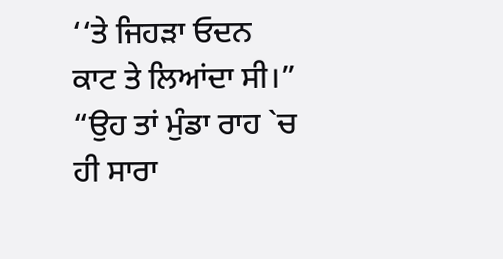‘‘ਤੇ ਜਿਹੜਾ ਓਦਨ ਕਾਟ ਤੇ ਲਿਆਂਦਾ ਸੀ।”
“ਉਹ ਤਾਂ ਮੁੰਡਾ ਰਾਹ `ਚ ਹੀ ਸਾਰਾ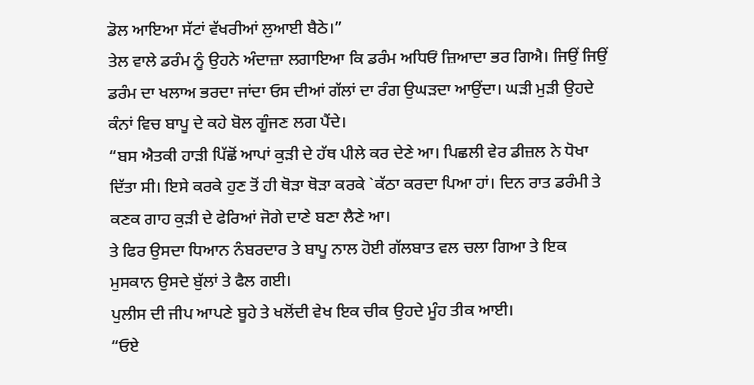ਡੋਲ ਆਇਆ ਸੱਟਾਂ ਵੱਖਰੀਆਂ ਲੁਆਈ ਬੈਠੇ।”
ਤੇਲ ਵਾਲੇ ਡਰੰਮ ਨੂੰ ਉਹਨੇ ਅੰਦਾਜ਼ਾ ਲਗਾਇਆ ਕਿ ਡਰੰਮ ਅਧਿਓਂ ਜ਼ਿਆਦਾ ਭਰ ਗਿਐ। ਜਿਉਂ ਜਿਉਂ ਡਰੰਮ ਦਾ ਖਲਾਅ ਭਰਦਾ ਜਾਂਦਾ ਓਸ ਦੀਆਂ ਗੱਲਾਂ ਦਾ ਰੰਗ ਉਘੜਦਾ ਆਉਂਦਾ। ਘੜੀ ਮੁੜੀ ਉਹਦੇ ਕੰਨਾਂ ਵਿਚ ਬਾਪੂ ਦੇ ਕਹੇ ਬੋਲ ਗੂੰਜਣ ਲਗ ਪੈਂਦੇ।
“ਬਸ ਐਤਕੀ ਹਾੜੀ ਪਿੱਛੋਂ ਆਪਾਂ ਕੁੜੀ ਦੇ ਹੱਥ ਪੀਲੇ ਕਰ ਦੇਣੇ ਆ। ਪਿਛਲੀ ਵੇਰ ਡੀਜ਼ਲ ਨੇ ਧੋਖਾ ਦਿੱਤਾ ਸੀ। ਇਸੇ ਕਰਕੇ ਹੁਣ ਤੋਂ ਹੀ ਥੋੜਾ ਥੋੜਾ ਕਰਕੇ `ਕੱਠਾ ਕਰਦਾ ਪਿਆ ਹਾਂ। ਦਿਨ ਰਾਤ ਡਰੰਮੀ ਤੇ ਕਣਕ ਗਾਹ ਕੁੜੀ ਦੇ ਫੇਰਿਆਂ ਜੋਗੇ ਦਾਣੇ ਬਣਾ ਲੈਣੇ ਆ।
ਤੇ ਫਿਰ ਉਸਦਾ ਧਿਆਨ ਨੰਬਰਦਾਰ ਤੇ ਬਾਪੂ ਨਾਲ ਹੋਈ ਗੱਲਬਾਤ ਵਲ ਚਲਾ ਗਿਆ ਤੇ ਇਕ ਮੁਸਕਾਨ ਉਸਦੇ ਬੁੱਲਾਂ ਤੇ ਫੈਲ ਗਈ।
ਪੁਲੀਸ ਦੀ ਜੀਪ ਆਪਣੇ ਬੂਹੇ ਤੇ ਖਲੋਂਦੀ ਵੇਖ ਇਕ ਚੀਕ ਉਹਦੇ ਮੂੰਹ ਤੀਕ ਆਈ।
“ਓਏ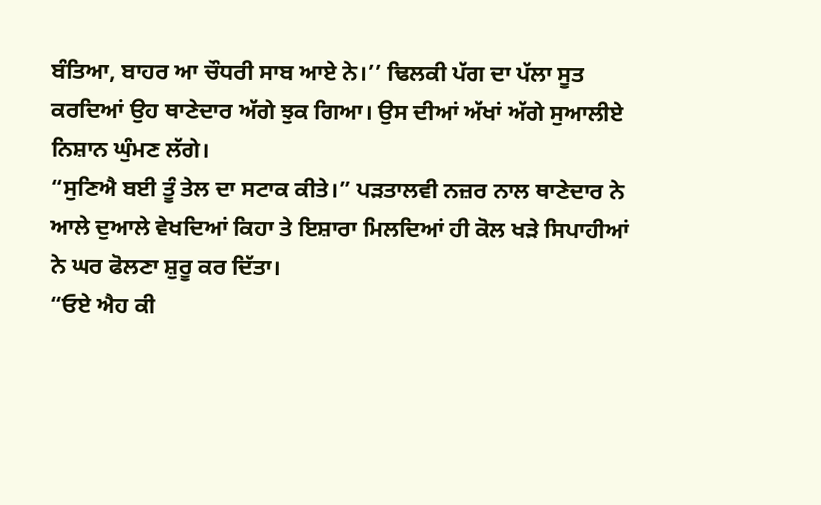ਬੰਤਿਆ, ਬਾਹਰ ਆ ਚੌਧਰੀ ਸਾਬ ਆਏ ਨੇ।’’ ਢਿਲਕੀ ਪੱਗ ਦਾ ਪੱਲਾ ਸੂਤ ਕਰਦਿਆਂ ਉਹ ਥਾਣੇਦਾਰ ਅੱਗੇ ਝੁਕ ਗਿਆ। ਉਸ ਦੀਆਂ ਅੱਖਾਂ ਅੱਗੇ ਸੁਆਲੀਏ ਨਿਸ਼ਾਨ ਘੁੰਮਣ ਲੱਗੇ।
“ਸੁਣਿਐ ਬਈ ਤੂੰ ਤੇਲ ਦਾ ਸਟਾਕ ਕੀਤੇ।” ਪੜਤਾਲਵੀ ਨਜ਼ਰ ਨਾਲ ਥਾਣੇਦਾਰ ਨੇ ਆਲੇ ਦੁਆਲੇ ਵੇਖਦਿਆਂ ਕਿਹਾ ਤੇ ਇਸ਼ਾਰਾ ਮਿਲਦਿਆਂ ਹੀ ਕੋਲ ਖੜੇ ਸਿਪਾਹੀਆਂ ਨੇ ਘਰ ਫੋਲਣਾ ਸ਼ੁਰੂ ਕਰ ਦਿੱਤਾ।
“ਓਏ ਐਹ ਕੀ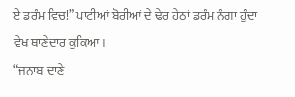ਏ ਡਰੰਮ ਵਿਚ!” ਪਾਟੀਆਂ ਬੋਰੀਆਂ ਦੇ ਢੇਰ ਹੇਠਾਂ ਡਰੰਮ ਨੰਗਾ ਹੁੰਦਾ ਵੇਖ ਥਾਣੇਦਾਰ ਕੁਕਿਆ।
“ਜਨਾਬ ਦਾਣੇ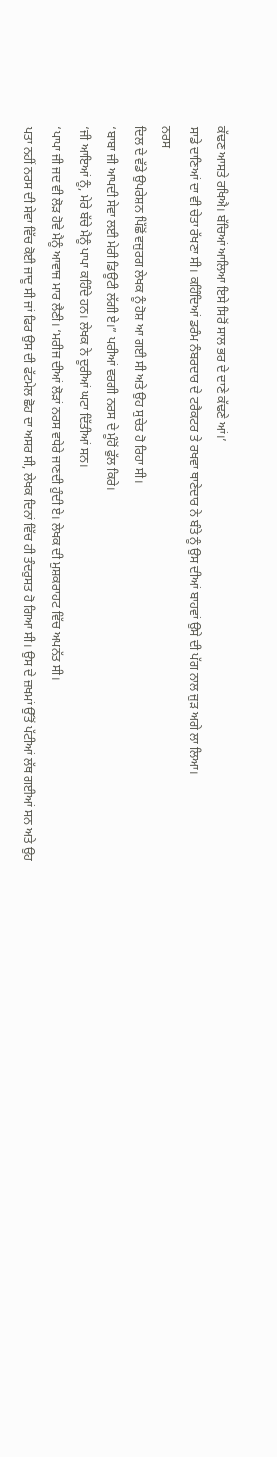ਕੱਢਣ ਆਸਤੇ ਰਖਿਐ। ਬੱਚਿਆਂ ਆਲਿਆ ਇਸੇ ਸਿਰੋਂ ਸਾਲ ਭਰ ਦੇ ਦਾਣੇ ਕੱਢਣੇ ਆਂ।’
ਸਾਡੇ ਦਾਣਿਆਂ ਦਾ ਵੀ ਚੇਤਾ ਰੱਖਣਾ ਸੀ। ਕਹਿੰਦਿਆਂ ਡਰੰਮ ਨੰਬਰਦਾਰ ਦੇ ਟਰੈਕਟਰ ਤੇ ਰਖਵਾ ਥਾਣੇਦਾਰ ਨੇ ਬੰਤੇ ਨੂੰ ਉਸ ਦੀਆਂ ਬਾਹਵਾਂ ਉਸੇ ਦੀ ਪੱਗ ਨਾਲ ਜੁੜ ਅਗੇ ਲਾ ਲਿਆ।
ਨਰਸ
ਦਿਲ ਦੇ ਵੱਡੇ ਉਪਰੇਸ਼ਨ ਪਿੱਛੋਂ ਵਜੁਰਗ ਲੇਖਕ ਨੂੰ ਹੋਸ਼ ਆ ਗਈ ਸੀ ਅਤੇ ਉਹ ਸੁਚੇਤ ਹੋ ਰਿਹਾ ਸੀ।
‘ਬਾਬਾ ਜੀ ਆਪਦੀ ਸੇਵਾ ਲਈ ਮੇਰੀ ਡਿਊਟੀ ਲੱਗੀ ਏ।” ਪਰੀਆਂ ਵਰਗੀ ਨਰਸ ਦੇ ਮੂੰਹੋਂ ਫੁੱਲ ਕਿਰੇ।
‘ਜੀ ਆਇਆਂ ਨੂੰ, ਮੇਰੇ ਬੱਚੇ ਮੈਨੂੰ ਪਾਪਾ ਕਹਿੰਦੇ ਹਨ। ਲੇਖਕ ਨੇ ਦੂਰੀਆਂ ਘਟਾ ਦਿੱਤੀਆਂ ਸਨ।
‘ਪਾਪਾ ਜੀ ਜਦ ਵੀ ਲੋੜ ਹੋਵੇ ਮੈਨੂੰ ਆਵਾਜ ਮਾਰ ਲੈਣੀ। ‘ਮਰੀਜ ਦੀਆਂ ਲੋੜਾਂ ਨਰਸ ਵਧੇਰੇ ਜਾਣਦੀ ਹੁੰਦੀ ਏ। ਲੇਖਕ ਦੀ ਮੁਸ਼ਕਰਾਹਟ ਵਿੱਚ ਅਪਨੱਤ ਸੀ।
ਪਤਾ ਨਹੀਂ ਨਰਸ ਦੀ ਸੇਵਾ ਵਿੱਚ ਕੋਈ ਜਾਦੂ ਸੀ ਜਾਂ ਫਿਰ ਉਸ ਦੀ ਫੱਟਮੇਲ ਛੋਹ ਦਾ ਅਸਰ ਸੀ, ਲੇਖਕ ਦਿਨਾਂ ਵਿੱਚ ਹੀ ਤੰਦਰੁਸਤ ਹੋ ਗਿਆ ਸੀ। ਉਸ ਦੇ ਜ਼ਖਮਾਂ ਉੱਤੋਂ ਪੱਟੀਆਂ ਲੱਥ ਗਈਆਂ ਸਨ ਅਤੇ ਉਹ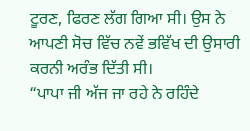ਟੂਰਣ, ਫਿਰਣ ਲੱਗ ਗਿਆ ਸੀ। ਉਸ ਨੇ ਆਪਣੀ ਸੋਚ ਵਿੱਚ ਨਵੇਂ ਭਵਿੱਖ ਦੀ ਉਸਾਰੀ ਕਰਨੀ ਅਰੰਭ ਦਿੱਤੀ ਸੀ।
“ਪਾਪਾ ਜੀ ਅੱਜ ਜਾ ਰਹੇ ਨੇ ਰਹਿੰਦੇ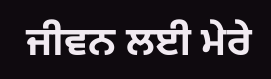ਜੀਵਨ ਲਈ ਮੇਰੇ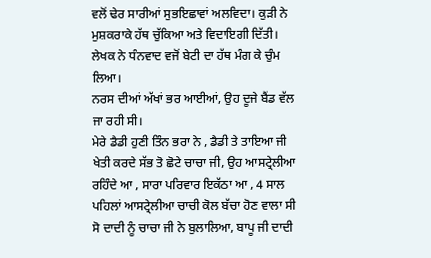ਵਲੋਂ ਢੇਰ ਸਾਰੀਆਂ ਸੁਭਇਛਾਵਾਂ ਅਲਵਿਦਾ। ਕੁੜੀ ਨੇ ਮੁਸ਼ਕਰਾਕੇ ਹੱਥ ਚੁੱਕਿਆ ਅਤੇ ਵਿਦਾਇਗੀ ਦਿੱਤੀ। ਲੇਖਕ ਨੇ ਧੰਨਵਾਦ ਵਜੋਂ ਬੇਟੀ ਦਾ ਹੱਥ ਮੰਗ ਕੇ ਚੁੰਮ ਲਿਆ।
ਨਰਸ ਦੀਆਂ ਅੱਖਾਂ ਭਰ ਆਈਆਂ, ਉਹ ਦੂਜੇ ਬੈਂਡ ਵੱਲ ਜਾ ਰਹੀ ਸੀ।
ਮੇਰੇ ਡੈਡੀ ਹੁਣੀ ਤਿੰਨ ਭਰਾ ਨੇ , ਡੈਡੀ ਤੇ ਤਾਇਆ ਜੀ ਖੇਤੀ ਕਰਦੇ ਸੱਭ ਤੋ ਛੋਟੇ ਚਾਚਾ ਜੀ, ਉਹ ਆਸਟ੍ਰੇਲੀਆ ਰਹਿੰਦੇ ਆ , ਸਾਰਾ ਪਰਿਵਾਰ ਇਕੱਠਾ ਆ , 4 ਸਾਲ ਪਹਿਲਾਂ ਆਸਟ੍ਰੇਲੀਆ ਚਾਚੀ ਕੋਲ ਬੱਚਾ ਹੋਣ ਵਾਲਾ ਸੀ ਸੋ ਦਾਦੀ ਨੂੰ ਚਾਚਾ ਜੀ ਨੇ ਬੁਲਾਲਿਆ, ਬਾਪੂ ਜੀ ਦਾਦੀ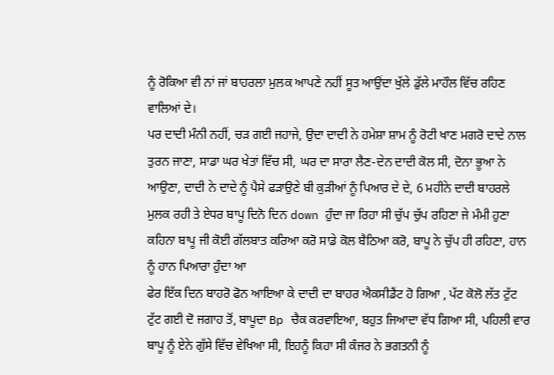ਨੂੰ ਰੋਕਿਆ ਵੀ ਨਾਂ ਜਾਂ ਬਾਹਰਲਾ ਮੁਲਕ ਆਪਣੇ ਨਹੀਂ ਸੂਤ ਆਉਂਦਾ ਖੁੱਲੇ ਡੁੱਲੇ ਮਾਹੌਲ ਵਿੱਚ ਰਹਿਣ ਵਾਲਿਆਂ ਦੇ।
ਪਰ ਦਾਦੀ ਮੰਨੀ ਨਹੀਂ, ਚੜ ਗਈ ਜਹਾਜੇ, ਉਦਾ ਦਾਦੀ ਨੇ ਹਮੇਸ਼ਾ ਸ਼ਾਮ ਨੂੰ ਰੋਟੀ ਖਾਣ ਮਗਰੋ ਦਾਦੇ ਨਾਲ ਤੁਰਨ ਜਾਣਾ, ਸਾਡਾ ਘਰ ਖੇਤਾਂ ਵਿੱਚ ਸੀ, ਘਰ ਦਾ ਸਾਰਾ ਲੈਣ-ਦੇਨ ਦਾਦੀ ਕੋਲ ਸੀ, ਦੋਨਾ ਭੂਆ ਨੇ ਆਉਣਾ, ਦਾਦੀ ਨੇ ਦਾਦੇ ਨੂੰ ਪੈਸੇ ਫੜਾਉਣੇ ਬੀ ਕੁੜੀਆਂ ਨੂੰ ਪਿਆਰ ਦੇ ਦੇ, 6 ਮਹੀਨੇ ਦਾਦੀ ਬਾਹਰਲੇ ਮੁਲਕ ਰਹੀ ਤੇ ਏਧਰ ਬਾਪੂ ਦਿਨੋ ਦਿਨ down ਹੁੰਦਾ ਜਾ ਰਿਹਾ ਸੀ ਚੁੱਪ ਚੁੱਪ ਰਹਿਣਾ ਜੇ ਮੰਮੀ ਹੁਣਾ ਕਹਿਨਾ ਬਾਪੂ ਜੀ ਕੋਈ ਗੱਲਬਾਤ ਕਰਿਆ ਕਰੋ ਸਾਡੇ ਕੋਲ ਬੈਠਿਆ ਕਰੋ, ਬਾਪੂ ਨੇ ਚੁੱਪ ਹੀ ਰਹਿਣਾ, ਹਾਨ ਨੂੰ ਹਾਨ ਪਿਆਰਾ ਹੁੰਦਾ ਆ
ਫੇਰ ਇੱਕ ਦਿਨ ਬਾਹਰੋ ਫੋਨ ਆਇਆ ਕੇ ਦਾਦੀ ਦਾ ਬਾਹਰ ਐਕਸੀਡੈਂਟ ਹੋ ਗਿਆ , ਪੱਟ ਕੋਲੋ ਲੱਤ ਟੁੱਟ ਟੁੱਟ ਗਈ ਦੋ ਜਗਾਹ ਤੋਂ, ਬਾਪੂਦਾ Bp ਚੈਕ ਕਰਵਾਇਆ, ਬਹੁਤ ਜਿਆਦਾ ਵੱਧ ਗਿਆ ਸੀ, ਪਹਿਲੀ ਵਾਰ ਬਾਪੂ ਨੂੰ ਏਨੇ ਗੁੱਸੇ ਵਿੱਚ ਵੇਖਿਆ ਸੀ, ਇਹਨੂੰ ਕਿਹਾ ਸੀ ਕੰਜਰ ਨੇ ਭਗਤਨੀ ਨੂੰ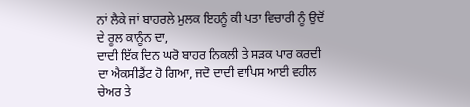ਨਾਂ ਲੈਕੇ ਜਾਂ ਬਾਹਰਲੇ ਮੁਲਕ ਇਹਨੂੰ ਕੀ ਪਤਾ ਵਿਚਾਰੀ ਨੂੰ ਉਦੋਂ ਦੇ ਰੂਲ ਕਾਨੂੰਨ ਦਾ,
ਦਾਦੀ ਇੱਕ ਦਿਨ ਘਰੋ ਬਾਹਰ ਨਿਕਲੀ ਤੇ ਸੜਕ ਪਾਰ ਕਰਦੀ ਦਾ ਐਕਸੀਡੈਂਟ ਹੋ ਗਿਆ, ਜਦੋ ਦਾਦੀ ਵਾਪਿਸ ਆਈ ਵਹੀਲ ਚੇਅਰ ਤੇ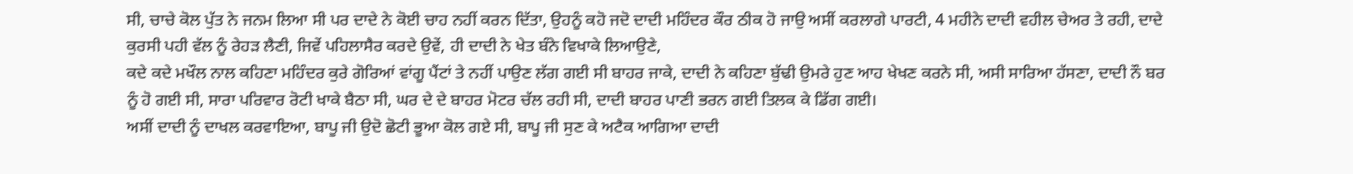ਸੀ, ਚਾਚੇ ਕੋਲ ਪੁੱਤ ਨੇ ਜਨਮ ਲਿਆ ਸੀ ਪਰ ਦਾਦੇ ਨੇ ਕੋਈ ਚਾਹ ਨਹੀਂ ਕਰਨ ਦਿੱਤਾ, ਉਹਨੂੰ ਕਹੋ ਜਦੋ ਦਾਦੀ ਮਹਿੰਦਰ ਕੌਰ ਠੀਕ ਹੋ ਜਾਉ ਅਸੀਂ ਕਰਲਾਗੇ ਪਾਰਟੀ, 4 ਮਹੀਨੇ ਦਾਦੀ ਵਹੀਲ ਚੇਅਰ ਤੇ ਰਹੀ, ਦਾਦੇ ਕੁਰਸੀ ਪਹੀ ਵੱਲ ਨੂੰ ਰੇਹੜ ਲੈਣੀ, ਜਿਵੇਂ ਪਹਿਲਾਸੈਰ ਕਰਦੇ ਉਵੇਂ, ਹੀ ਦਾਦੀ ਨੇ ਖੇਤ ਬੰਨੇ ਵਿਖਾਕੇ ਲਿਆਉਣੇ,
ਕਦੇ ਕਦੇ ਮਖੌਲ ਨਾਲ ਕਹਿਣਾ ਮਹਿੰਦਰ ਕੁਰੇ ਗੋਰਿਆਂ ਵਾਂਗੂ ਪੈਂਟਾਂ ਤੇ ਨਹੀਂ ਪਾਉਣ ਲੱਗ ਗਈ ਸੀ ਬਾਹਰ ਜਾਕੇ, ਦਾਦੀ ਨੇ ਕਹਿਣਾ ਬੁੱਢੀ ਉਮਰੇ ਹੁਣ ਆਹ ਖੇਖਣ ਕਰਨੇ ਸੀ, ਅਸੀ ਸਾਰਿਆ ਹੱਸਣਾ, ਦਾਦੀ ਨੌ ਬਰ ਨੂੰ ਹੋ ਗਈ ਸੀ, ਸਾਰਾ ਪਰਿਵਾਰ ਰੋਟੀ ਖਾਕੇ ਬੈਠਾ ਸੀ, ਘਰ ਦੇ ਦੇ ਬਾਹਰ ਮੋਟਰ ਚੱਲ ਰਹੀ ਸੀ, ਦਾਦੀ ਬਾਹਰ ਪਾਣੀ ਭਰਨ ਗਈ ਤਿਲਕ ਕੇ ਡਿੱਗ ਗਈ।
ਅਸੀਂ ਦਾਦੀ ਨੂੰ ਦਾਖਲ ਕਰਵਾਇਆ, ਬਾਪੂ ਜੀ ਉਦੋ ਛੋਟੀ ਭੂਆ ਕੋਲ ਗਏ ਸੀ, ਬਾਪੂ ਜੀ ਸੁਣ ਕੇ ਅਟੈਕ ਆਗਿਆ ਦਾਦੀ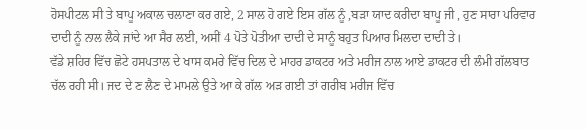ਹੋਸਪੀਟਲ ਸੀ ਤੇ ਬਾਪੂ ਅਕਾਲ ਚਲਾਣਾ ਕਰ ਗਏ, 2 ਸਾਲ ਹੋ ਗਏ ਇਸ ਗੱਲ ਨੂੰ ,ਬੜਾ ਯਾਦ ਕਰੀਦਾ ਬਾਪੂ ਜੀ , ਹੁਣ ਸਾਰਾ ਪਰਿਵਾਰ ਦਾਦੀ ਨੂੰ ਨਾਲ ਲੈਕੇ ਜਾਂਦੇ ਆ ਸੈਰ ਲਈ, ਅਸੀਂ 4 ਪੋਤੇ ਪੋਤੀਆ ਦਾਦੀ ਦੇ ਸਾਨੂੰ ਬਹੁਤ ਪਿਆਰ ਮਿਲਦਾ ਦਾਦੀ ਤੇ।
ਵੱਡੇ ਸ਼ਹਿਰ ਵਿੱਚ ਛੋਟੇ ਹਸਪਤਾਲ ਦੇ ਖਾਸ ਕਮਰੇ ਵਿੱਚ ਦਿਲ ਦੇ ਮਾਹਰ ਡਾਕਟਰ ਅਤੇ ਮਰੀਜ ਨਾਲ ਆਏ ਡਾਕਟਰ ਦੀ ਲੰਮੀ ਗੱਲਬਾਤ ਚੱਲ ਰਹੀ ਸੀ। ਜਦ ਦੇ ਣ ਲੈਣ ਦੇ ਮਾਮਲੇ ਉਤੇ ਆ ਕੇ ਗੱਲ ਅੜ ਗਈ ਤਾਂ ਗਰੀਬ ਮਰੀਜ ਵਿੱਚ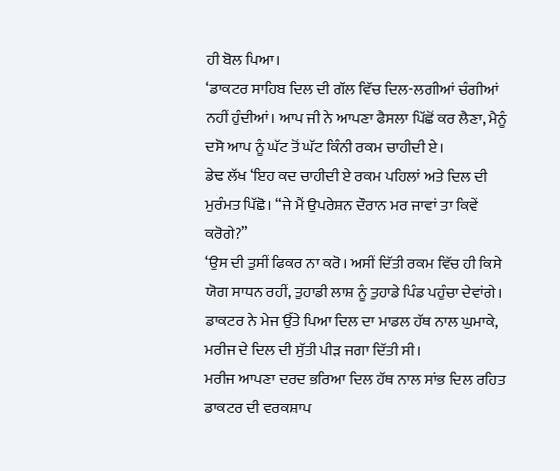ਹੀ ਬੋਲ ਪਿਆ।
‘ਡਾਕਟਰ ਸਾਹਿਬ ਦਿਲ ਦੀ ਗੱਲ ਵਿੱਚ ਦਿਲ-ਲਗੀਆਂ ਚੰਗੀਆਂ ਨਹੀਂ ਹੁੰਦੀਆਂ। ਆਪ ਜੀ ਨੇ ਆਪਣਾ ਫੈਸਲਾ ਪਿੱਛੋਂ ਕਰ ਲੈਣਾ, ਮੈਨੂੰ ਦਸੋ ਆਪ ਨੂੰ ਘੱਟ ਤੋਂ ਘੱਟ ਕਿੰਨੀ ਰਕਮ ਚਾਹੀਦੀ ਏ।
ਡੇਢ ਲੱਖ ‘ਇਹ ਕਦ ਚਾਹੀਦੀ ਏ ਰਕਮ ਪਹਿਲਾਂ ਅਤੇ ਦਿਲ ਦੀ ਮੁਰੰਮਤ ਪਿੱਛੋ। “ਜੇ ਮੈਂ ਉਪਰੇਸ਼ਨ ਦੌਰਾਨ ਮਰ ਜਾਵਾਂ ਤਾ ਕਿਵੇਂ ਕਰੋਗੇ?”
‘ਉਸ ਦੀ ਤੁਸੀਂ ਫਿਕਰ ਨਾ ਕਰੋ। ਅਸੀਂ ਦਿੱਤੀ ਰਕਮ ਵਿੱਚ ਹੀ ਕਿਸੇ ਯੋਗ ਸਾਧਨ ਰਹੀਂ, ਤੁਹਾਡੀ ਲਾਸ਼ ਨੂੰ ਤੁਹਾਡੇ ਪਿੰਡ ਪਹੁੰਚਾ ਦੇਵਾਂਗੇ। ਡਾਕਟਰ ਨੇ ਮੇਜ ਉੱਤੇ ਪਿਆ ਦਿਲ ਦਾ ਮਾਡਲ ਹੱਥ ਨਾਲ ਘੁਮਾਕੇ, ਮਰੀਜ ਦੇ ਦਿਲ ਦੀ ਸੁੱਤੀ ਪੀੜ ਜਗਾ ਦਿੱਤੀ ਸੀ।
ਮਰੀਜ ਆਪਣਾ ਦਰਦ ਭਰਿਆ ਦਿਲ ਹੱਥ ਨਾਲ ਸਾਂਭ ਦਿਲ ਰਹਿਤ ਡਾਕਟਰ ਦੀ ਵਰਕਸ਼ਾਪ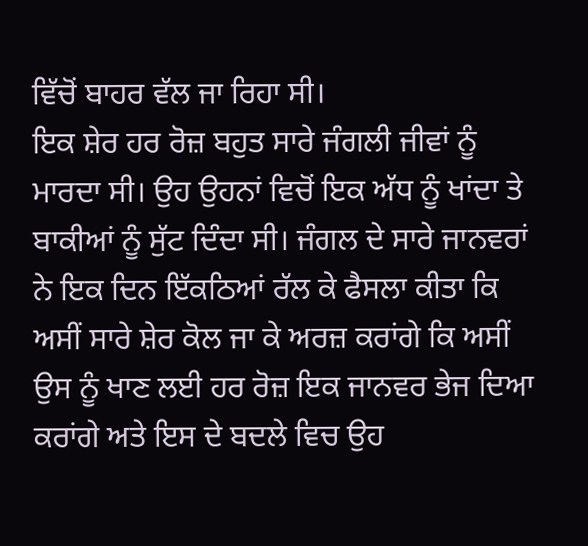ਵਿੱਚੋਂ ਬਾਹਰ ਵੱਲ ਜਾ ਰਿਹਾ ਸੀ।
ਇਕ ਸ਼ੇਰ ਹਰ ਰੋਜ਼ ਬਹੁਤ ਸਾਰੇ ਜੰਗਲੀ ਜੀਵਾਂ ਨੂੰ ਮਾਰਦਾ ਸੀ। ਉਹ ਉਹਨਾਂ ਵਿਚੋਂ ਇਕ ਅੱਧ ਨੂੰ ਖਾਂਦਾ ਤੇ ਬਾਕੀਆਂ ਨੂੰ ਸੁੱਟ ਦਿੰਦਾ ਸੀ। ਜੰਗਲ ਦੇ ਸਾਰੇ ਜਾਨਵਰਾਂ ਨੇ ਇਕ ਦਿਨ ਇੱਕਠਿਆਂ ਰੱਲ ਕੇ ਫੈਸਲਾ ਕੀਤਾ ਕਿ ਅਸੀਂ ਸਾਰੇ ਸ਼ੇਰ ਕੋਲ ਜਾ ਕੇ ਅਰਜ਼ ਕਰਾਂਗੇ ਕਿ ਅਸੀਂ ਉਸ ਨੂੰ ਖਾਣ ਲਈ ਹਰ ਰੋਜ਼ ਇਕ ਜਾਨਵਰ ਭੇਜ ਦਿਆ ਕਰਾਂਗੇ ਅਤੇ ਇਸ ਦੇ ਬਦਲੇ ਵਿਚ ਉਹ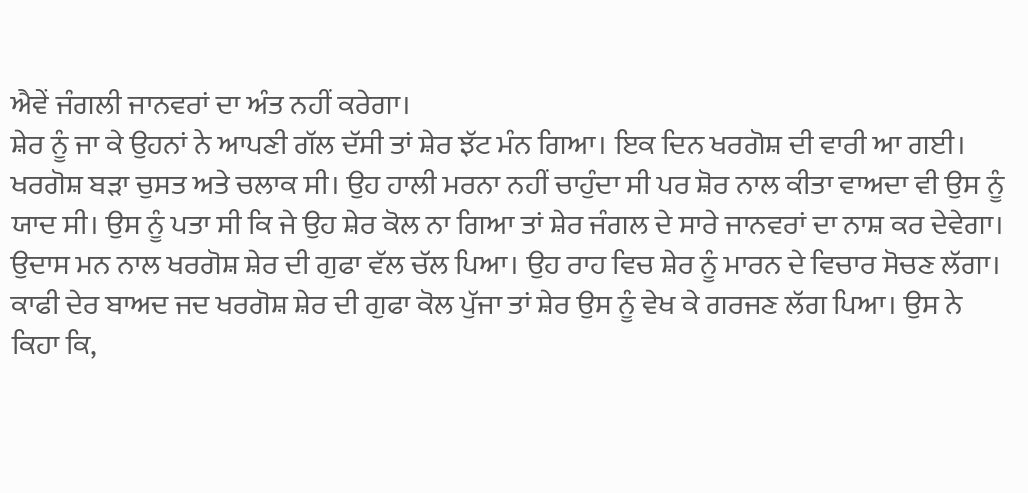ਐਵੇਂ ਜੰਗਲੀ ਜਾਨਵਰਾਂ ਦਾ ਅੰਤ ਨਹੀਂ ਕਰੇਗਾ।
ਸ਼ੇਰ ਨੂੰ ਜਾ ਕੇ ਉਹਨਾਂ ਨੇ ਆਪਣੀ ਗੱਲ ਦੱਸੀ ਤਾਂ ਸ਼ੇਰ ਝੱਟ ਮੰਨ ਗਿਆ। ਇਕ ਦਿਨ ਖਰਗੋਸ਼ ਦੀ ਵਾਰੀ ਆ ਗਈ। ਖਰਗੋਸ਼ ਬੜਾ ਚੁਸਤ ਅਤੇ ਚਲਾਕ ਸੀ। ਉਹ ਹਾਲੀ ਮਰਨਾ ਨਹੀਂ ਚਾਹੁੰਦਾ ਸੀ ਪਰ ਸ਼ੋਰ ਨਾਲ ਕੀਤਾ ਵਾਅਦਾ ਵੀ ਉਸ ਨੂੰ ਯਾਦ ਸੀ। ਉਸ ਨੂੰ ਪਤਾ ਸੀ ਕਿ ਜੇ ਉਹ ਸ਼ੇਰ ਕੋਲ ਨਾ ਗਿਆ ਤਾਂ ਸ਼ੇਰ ਜੰਗਲ ਦੇ ਸਾਰੇ ਜਾਨਵਰਾਂ ਦਾ ਨਾਸ਼ ਕਰ ਦੇਵੇਗਾ। ਉਦਾਸ ਮਨ ਨਾਲ ਖਰਗੋਸ਼ ਸ਼ੇਰ ਦੀ ਗੁਫਾ ਵੱਲ ਚੱਲ ਪਿਆ। ਉਹ ਰਾਹ ਵਿਚ ਸ਼ੇਰ ਨੂੰ ਮਾਰਨ ਦੇ ਵਿਚਾਰ ਸੋਚਣ ਲੱਗਾ।
ਕਾਫੀ ਦੇਰ ਬਾਅਦ ਜਦ ਖਰਗੋਸ਼ ਸ਼ੇਰ ਦੀ ਗੁਫਾ ਕੋਲ ਪੁੱਜਾ ਤਾਂ ਸ਼ੇਰ ਉਸ ਨੂੰ ਵੇਖ ਕੇ ਗਰਜਣ ਲੱਗ ਪਿਆ। ਉਸ ਨੇ ਕਿਹਾ ਕਿ,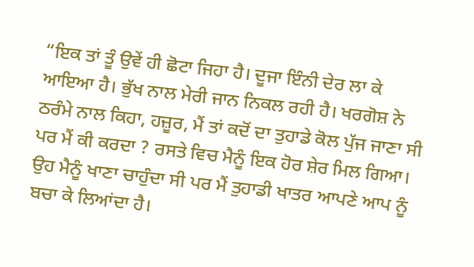“ਇਕ ਤਾਂ ਤੂੰ ਉਵੇਂ ਹੀ ਛੋਟਾ ਜਿਹਾ ਹੈ। ਦੂਜਾ ਇੰਨੀ ਦੇਰ ਲਾ ਕੇ ਆਇਆ ਹੈ। ਭੁੱਖ ਨਾਲ ਮੇਰੀ ਜਾਨ ਨਿਕਲ ਰਹੀ ਹੈ। ਖਰਗੋਸ਼ ਨੇ ਠਰੰਮੇ ਨਾਲ ਕਿਹਾ, ਹਜ਼ੂਰ, ਮੈਂ ਤਾਂ ਕਦੋਂ ਦਾ ਤੁਹਾਡੇ ਕੋਲ ਪੁੱਜ ਜਾਣਾ ਸੀ ਪਰ ਮੈਂ ਕੀ ਕਰਦਾ ? ਰਸਤੇ ਵਿਚ ਮੈਨੂੰ ਇਕ ਹੋਰ ਸ਼ੇਰ ਮਿਲ ਗਿਆ। ਉਹ ਮੈਨੂੰ ਖਾਣਾ ਚਾਹੁੰਦਾ ਸੀ ਪਰ ਮੈਂ ਤੁਹਾਡੀ ਖਾਤਰ ਆਪਣੇ ਆਪ ਨੂੰ ਬਚਾ ਕੇ ਲਿਆਂਦਾ ਹੈ।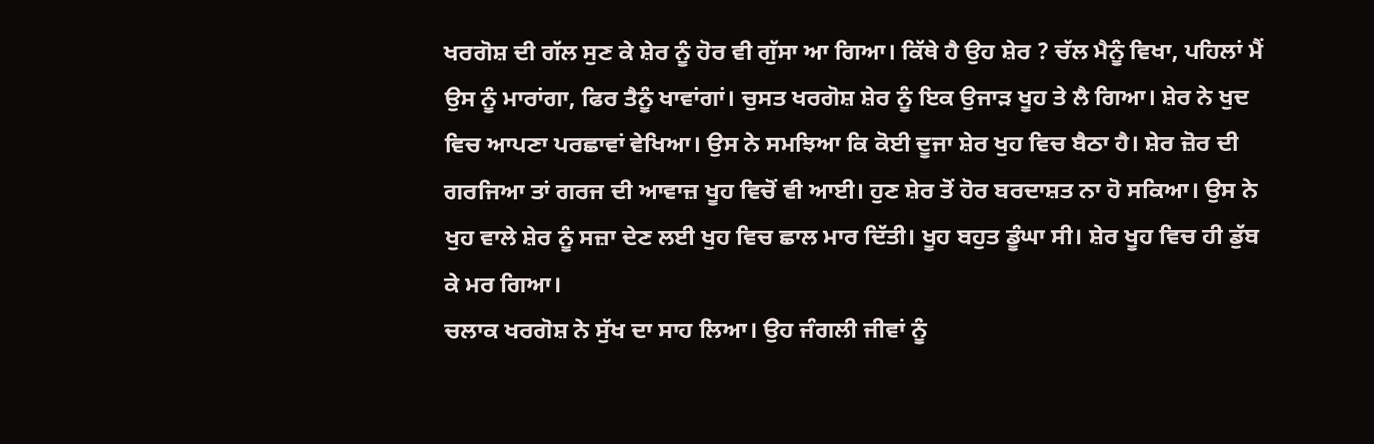ਖਰਗੋਸ਼ ਦੀ ਗੱਲ ਸੁਣ ਕੇ ਸ਼ੇਰ ਨੂੰ ਹੋਰ ਵੀ ਗੁੱਸਾ ਆ ਗਿਆ। ਕਿੱਥੇ ਹੈ ਉਹ ਸ਼ੇਰ ? ਚੱਲ ਮੈਨੂੰ ਵਿਖਾ, ਪਹਿਲਾਂ ਮੈਂ ਉਸ ਨੂੰ ਮਾਰਾਂਗਾ, ਫਿਰ ਤੈਨੂੰ ਖਾਵਾਂਗਾਂ। ਚੁਸਤ ਖਰਗੋਸ਼ ਸ਼ੇਰ ਨੂੰ ਇਕ ਉਜਾੜ ਖੂਹ ਤੇ ਲੈ ਗਿਆ। ਸ਼ੇਰ ਨੇ ਖੁਦ ਵਿਚ ਆਪਣਾ ਪਰਛਾਵਾਂ ਵੇਖਿਆ। ਉਸ ਨੇ ਸਮਝਿਆ ਕਿ ਕੋਈ ਦੂਜਾ ਸ਼ੇਰ ਖੁਹ ਵਿਚ ਬੈਠਾ ਹੈ। ਸ਼ੇਰ ਜ਼ੋਰ ਦੀ ਗਰਜਿਆ ਤਾਂ ਗਰਜ ਦੀ ਆਵਾਜ਼ ਖੂਹ ਵਿਚੋਂ ਵੀ ਆਈ। ਹੁਣ ਸ਼ੇਰ ਤੋਂ ਹੋਰ ਬਰਦਾਸ਼ਤ ਨਾ ਹੋ ਸਕਿਆ। ਉਸ ਨੇ ਖੁਹ ਵਾਲੇ ਸ਼ੇਰ ਨੂੰ ਸਜ਼ਾ ਦੇਣ ਲਈ ਖੁਹ ਵਿਚ ਛਾਲ ਮਾਰ ਦਿੱਤੀ। ਖੂਹ ਬਹੁਤ ਡੂੰਘਾ ਸੀ। ਸ਼ੇਰ ਖੂਹ ਵਿਚ ਹੀ ਡੁੱਬ ਕੇ ਮਰ ਗਿਆ।
ਚਲਾਕ ਖਰਗੋਸ਼ ਨੇ ਸੁੱਖ ਦਾ ਸਾਹ ਲਿਆ। ਉਹ ਜੰਗਲੀ ਜੀਵਾਂ ਨੂੰ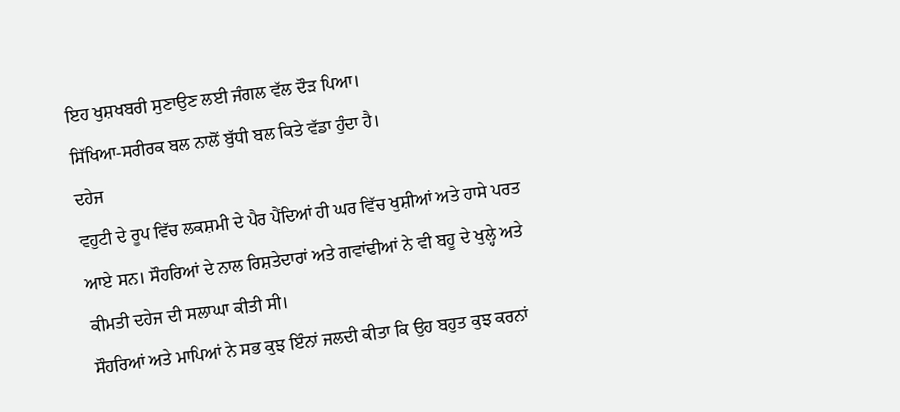ਇਹ ਖੁਸ਼ਖਬਰੀ ਸੁਣਾਉਣ ਲਈ ਜੰਗਲ ਵੱਲ ਦੌੜ ਪਿਆ।
ਸਿੱਖਿਆ-ਸਰੀਰਕ ਬਲ ਨਾਲੋਂ ਬੁੱਧੀ ਬਲ ਕਿਤੇ ਵੱਡਾ ਹੁੰਦਾ ਹੈ।
ਦਹੇਜ
ਵਹੁਟੀ ਦੇ ਰੂਪ ਵਿੱਚ ਲਕਸ਼ਮੀ ਦੇ ਪੈਰ ਪੈਂਦਿਆਂ ਹੀ ਘਰ ਵਿੱਚ ਖੁਸ਼ੀਆਂ ਅਤੇ ਹਾਸੇ ਪਰਤ ਆਏ ਸਨ। ਸੌਹਰਿਆਂ ਦੇ ਨਾਲ ਰਿਸ਼ਤੇਦਾਰਾਂ ਅਤੇ ਗਵਾਂਢੀਆਂ ਨੇ ਵੀ ਬਹੂ ਦੇ ਖੁਲ੍ਹੇ ਅਤੇ ਕੀਮਤੀ ਦਹੇਜ ਦੀ ਸਲਾਘਾ ਕੀਤੀ ਸੀ।
ਸੌਹਰਿਆਂ ਅਤੇ ਮਾਪਿਆਂ ਨੇ ਸਭ ਕੁਝ ਇੰਨਾਂ ਜਲਦੀ ਕੀਤਾ ਕਿ ਉਹ ਬਹੁਤ ਕੁਝ ਕਰਨਾਂ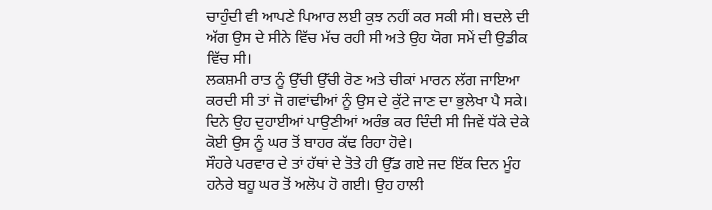ਚਾਹੁੰਦੀ ਵੀ ਆਪਣੇ ਪਿਆਰ ਲਈ ਕੁਝ ਨਹੀਂ ਕਰ ਸਕੀ ਸੀ। ਬਦਲੇ ਦੀ ਅੱਗ ਉਸ ਦੇ ਸੀਨੇ ਵਿੱਚ ਮੱਚ ਰਹੀ ਸੀ ਅਤੇ ਉਹ ਯੋਗ ਸਮੇਂ ਦੀ ਉਡੀਕ ਵਿੱਚ ਸੀ।
ਲਕਸ਼ਮੀ ਰਾਤ ਨੂੰ ਉੱਚੀ ਉੱਚੀ ਰੋਣ ਅਤੇ ਚੀਕਾਂ ਮਾਰਨ ਲੱਗ ਜਾਇਆ ਕਰਦੀ ਸੀ ਤਾਂ ਜੋ ਗਵਾਂਢੀਆਂ ਨੂੰ ਉਸ ਦੇ ਕੁੱਟੇ ਜਾਣ ਦਾ ਭੁਲੇਖਾ ਪੈ ਸਕੇ। ਦਿਨੇ ਉਹ ਦੁਹਾਈਆਂ ਪਾਉਣੀਆਂ ਅਰੰਭ ਕਰ ਦਿੰਦੀ ਸੀ ਜਿਵੇਂ ਧੱਕੇ ਦੇਕੇ ਕੋਈ ਉਸ ਨੂੰ ਘਰ ਤੋਂ ਬਾਹਰ ਕੱਢ ਰਿਹਾ ਹੋਵੇ।
ਸੌਹਰੇ ਪਰਵਾਰ ਦੇ ਤਾਂ ਹੱਥਾਂ ਦੇ ਤੋਤੇ ਹੀ ਉੱਡ ਗਏ ਜਦ ਇੱਕ ਦਿਨ ਮੂੰਹ ਹਨੇਰੇ ਬਹੂ ਘਰ ਤੋਂ ਅਲੋਪ ਹੋ ਗਈ। ਉਹ ਹਾਲੀ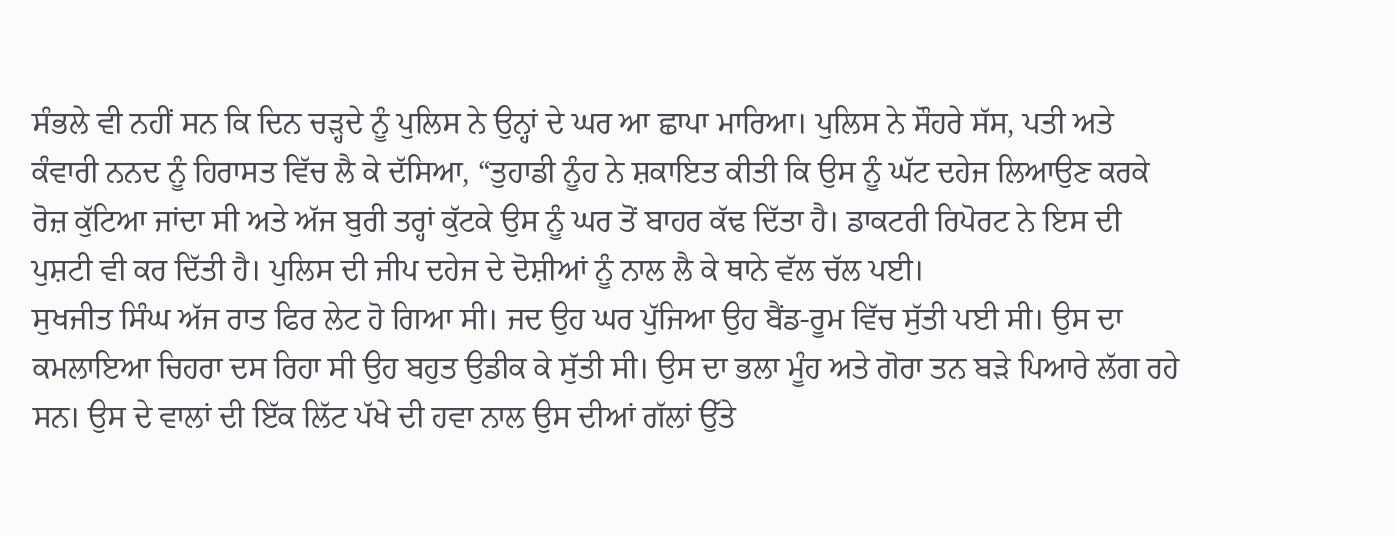ਸੰਭਲੇ ਵੀ ਨਹੀਂ ਸਨ ਕਿ ਦਿਨ ਚੜ੍ਹਦੇ ਨੂੰ ਪੁਲਿਸ ਨੇ ਉਨ੍ਹਾਂ ਦੇ ਘਰ ਆ ਛਾਪਾ ਮਾਰਿਆ। ਪੁਲਿਸ ਨੇ ਸੌਹਰੇ ਸੱਸ, ਪਤੀ ਅਤੇ ਕੰਵਾਰੀ ਨਨਦ ਨੂੰ ਹਿਰਾਸਤ ਵਿੱਚ ਲੈ ਕੇ ਦੱਸਿਆ, “ਤੁਹਾਡੀ ਨੂੰਹ ਨੇ ਸ਼ਕਾਇਤ ਕੀਤੀ ਕਿ ਉਸ ਨੂੰ ਘੱਟ ਦਹੇਜ ਲਿਆਉਣ ਕਰਕੇ ਰੋਜ਼ ਕੁੱਟਿਆ ਜਾਂਦਾ ਸੀ ਅਤੇ ਅੱਜ ਬੁਰੀ ਤਰ੍ਹਾਂ ਕੁੱਟਕੇ ਉਸ ਨੂੰ ਘਰ ਤੋਂ ਬਾਹਰ ਕੱਢ ਦਿੱਤਾ ਹੈ। ਡਾਕਟਰੀ ਰਿਪੋਰਟ ਨੇ ਇਸ ਦੀ ਪੁਸ਼ਟੀ ਵੀ ਕਰ ਦਿੱਤੀ ਹੈ। ਪੁਲਿਸ ਦੀ ਜੀਪ ਦਹੇਜ ਦੇ ਦੋਸ਼ੀਆਂ ਨੂੰ ਨਾਲ ਲੈ ਕੇ ਥਾਨੇ ਵੱਲ ਚੱਲ ਪਈ।
ਸੁਖਜੀਤ ਸਿੰਘ ਅੱਜ ਰਾਤ ਫਿਰ ਲੇਟ ਹੋ ਗਿਆ ਸੀ। ਜਦ ਉਹ ਘਰ ਪੁੱਜਿਆ ਉਹ ਬੈਂਡ-ਰੂਮ ਵਿੱਚ ਸੁੱਤੀ ਪਈ ਸੀ। ਉਸ ਦਾ ਕਮਲਾਇਆ ਚਿਹਰਾ ਦਸ ਰਿਹਾ ਸੀ ਉਹ ਬਹੁਤ ਉਡੀਕ ਕੇ ਸੁੱਤੀ ਸੀ। ਉਸ ਦਾ ਭਲਾ ਮੂੰਹ ਅਤੇ ਗੋਰਾ ਤਨ ਬੜੇ ਪਿਆਰੇ ਲੱਗ ਰਹੇ ਸਨ। ਉਸ ਦੇ ਵਾਲਾਂ ਦੀ ਇੱਕ ਲਿੱਟ ਪੱਖੇ ਦੀ ਹਵਾ ਨਾਲ ਉਸ ਦੀਆਂ ਗੱਲਾਂ ਉੱਤੇ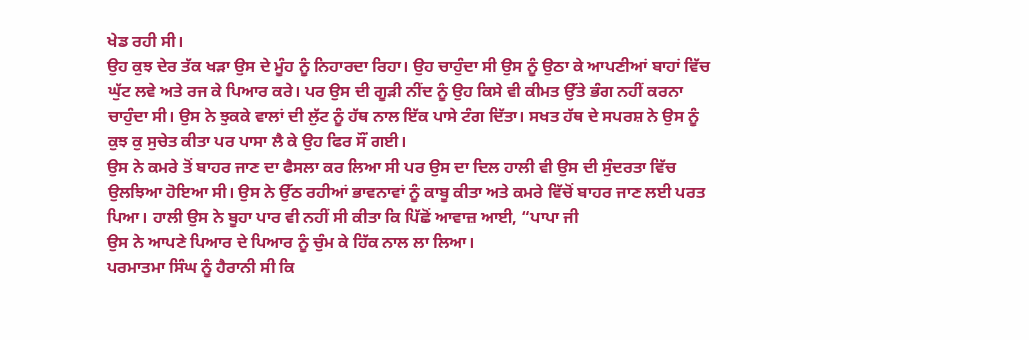ਖੇਡ ਰਹੀ ਸੀ।
ਉਹ ਕੁਝ ਦੇਰ ਤੱਕ ਖੜਾ ਉਸ ਦੇ ਮੂੰਹ ਨੂੰ ਨਿਹਾਰਦਾ ਰਿਹਾ। ਉਹ ਚਾਹੁੰਦਾ ਸੀ ਉਸ ਨੂੰ ਉਠਾ ਕੇ ਆਪਣੀਆਂ ਬਾਹਾਂ ਵਿੱਚ ਘੁੱਟ ਲਵੇ ਅਤੇ ਰਜ ਕੇ ਪਿਆਰ ਕਰੇ। ਪਰ ਉਸ ਦੀ ਗੂੜੀ ਨੀਂਦ ਨੂੰ ਉਹ ਕਿਸੇ ਵੀ ਕੀਮਤ ਉੱਤੇ ਭੰਗ ਨਹੀਂ ਕਰਨਾ ਚਾਹੁੰਦਾ ਸੀ। ਉਸ ਨੇ ਝੁਕਕੇ ਵਾਲਾਂ ਦੀ ਲੁੱਟ ਨੂੰ ਹੱਥ ਨਾਲ ਇੱਕ ਪਾਸੇ ਟੰਗ ਦਿੱਤਾ। ਸਖਤ ਹੱਥ ਦੇ ਸਪਰਸ਼ ਨੇ ਉਸ ਨੂੰ ਕੁਝ ਕੁ ਸੁਚੇਤ ਕੀਤਾ ਪਰ ਪਾਸਾ ਲੈ ਕੇ ਉਹ ਫਿਰ ਸੌਂ ਗਈ।
ਉਸ ਨੇ ਕਮਰੇ ਤੋਂ ਬਾਹਰ ਜਾਣ ਦਾ ਫੈਸਲਾ ਕਰ ਲਿਆ ਸੀ ਪਰ ਉਸ ਦਾ ਦਿਲ ਹਾਲੀ ਵੀ ਉਸ ਦੀ ਸੁੰਦਰਤਾ ਵਿੱਚ ਉਲਝਿਆ ਹੋਇਆ ਸੀ। ਉਸ ਨੇ ਉੱਠ ਰਹੀਆਂ ਭਾਵਨਾਵਾਂ ਨੂੰ ਕਾਬੂ ਕੀਤਾ ਅਤੇ ਕਮਰੇ ਵਿੱਚੋਂ ਬਾਹਰ ਜਾਣ ਲਈ ਪਰਤ ਪਿਆ। ਹਾਲੀ ਉਸ ਨੇ ਬੂਹਾ ਪਾਰ ਵੀ ਨਹੀਂ ਸੀ ਕੀਤਾ ਕਿ ਪਿੱਛੋਂ ਆਵਾਜ਼ ਆਈ, “ਪਾਪਾ ਜੀ
ਉਸ ਨੇ ਆਪਣੇ ਪਿਆਰ ਦੇ ਪਿਆਰ ਨੂੰ ਚੁੰਮ ਕੇ ਹਿੱਕ ਨਾਲ ਲਾ ਲਿਆ।
ਪਰਮਾਤਮਾ ਸਿੰਘ ਨੂੰ ਹੈਰਾਨੀ ਸੀ ਕਿ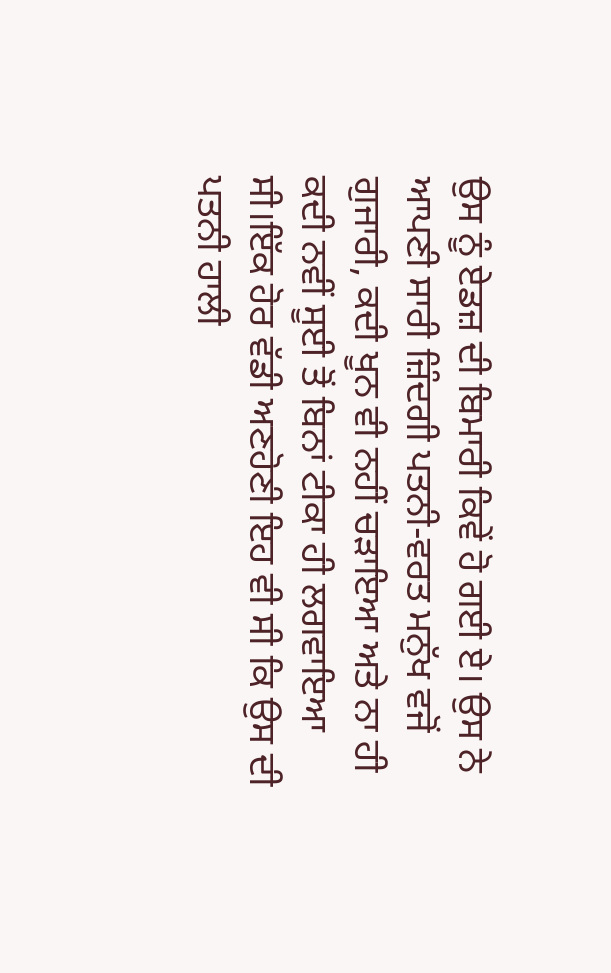ਉਸ ਨੂੰ ਏਡਜ਼ ਦੀ ਬਿਮਾਰੀ ਕਿਵੇਂ ਹੋ ਗਈ ਏ। ਉਸ ਨੇ ਆਪਣੀ ਸਾਰੀ ਜ਼ਿੰਦਗੀ ਪਤਨੀ-ਵਰਤ ਮਨੁੱਖ ਵਜੋਂ ਗੁਜਾਰੀ, ਕਦੀ ਖੂਨ ਵੀ ਨਹੀਂ ਚੜਾਇਆ ਅਤੇ ਨਾ ਹੀ ਕਦੀ ਨਵੀਂ ਸੂਈ ਤੋਂ ਬਿਨਾਂ ਟੀਕਾ ਹੀ ਲਗਵਾਇਆ ਸੀ।ਇੱਕ ਹੋਰ ਵੱਡੀ ਅਣਹੋਣੀ ਇਹ ਵੀ ਸੀ ਕਿ ਉਸ ਦੀ ਪਤਨੀ ਹਾਲੀ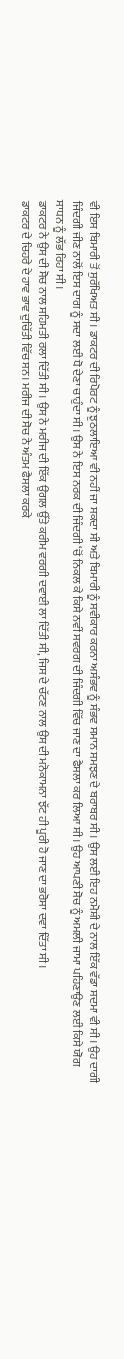ਵੀ ਇਸ ਬਿਮਾਰੀ ਤੋਂ ਸੁਰੱਖਿਅਤ ਸੀ। ਡਾਕਟਰ ਦੀ ਰਿਪੋਰਟ ਨੂੰ ਝੁਠਲਾਇਆ ਵੀ ਨਹੀਂ ਜਾ ਸਕਦਾ ਸੀ ਅਤੇ ਬਿਮਾਰੀ ਨੂੰ ਸਵੀਕਾਰ ਕਰਨਾ ਅਸੰਭਵ ਨੂੰ ਸੰਭਵ ਸਮਾਨ ਸਮਝਣ ਦੇ ਬਰਾਬਰ ਸੀ। ਉਸ ਲਈ ਇਹ ਨਮੋਸ਼ੀ ਦੇ ਨਾਲ ਇੱਕ ਵੱਡਾ ਸਦਮਾ ਵੀ ਸੀ। ਉਹ ਦਾਗੀ ਜਿੰਦਗੀ ਜੀਣ ਨਾਲੋਂ ਇਸ ਦਾਗ ਨੂੰ ਸਦਾ ਲਈ ਧੋ ਦੇਣਾ ਚਾਹੁੰਦਾ ਸੀ। ਉਸ ਨੇ ਇਸ ਨਰਕ ਦੀ ਜਿੰਦਗੀ ‘ਚੋਂ ਨਿਕਲ ਕੇ ਕਿਸੇ ਨਵੀਂ ਸਵਰਗ ਦੀ ਜਿੰਦਗੀ ਵਿੱਚ ਜਾਣ ਦਾ ਫੈਸਲਾ ਕਰ ਲਿਆ ਸੀ। ਉਹ ਆਪਣੀ ਸੋਚ ਨੂੰ ਅਮਲੀ ਜਾਮਾ ਪਹਿਣਾਉਣ ਲਈ ਕਿਸੇ ਯੋਗ ਸਾਧਨ ਨੂੰ ਲੱਭ ਰਿਹਾ ਸੀ।
ਡਾਕਟਰ ਨੇ ਉਸ ਦੀ ਸੋਚ ਨਾਲ ਸਹਿਮਤੀ ਰਲਾ ਦਿੱਤੀ ਸੀ। ਉਸ ਨੇ ਮਰੀਜ ਦੀ ਇੱਕ ਉਂਗਲ ਉੱਤੇ ਕਰੀਮ ਵਰਗੀ ਦਵਾਈ ਲਾ ਦਿੱਤੀ ਸੀ, ਜਿਸ ਦੇ ਚੱਟਣ ਨਾਲ ਉਸ ਦੀ ਮਨੋਕਾਮਨਾ ਝੱਟ ਹੀ ਪੂਰੀ ਹੋ ਜਾਣ ਦਾ ਭਰੋਸਾ ਦਵਾ ਦਿੱਤਾ ਸੀ।
ਡਾਕਟਰ ਦੇ ਚਿਹਰੇ ਦੇ ਹਾਵ ਭਾਵ ਦੁਚਿੱਤੀ ਵਿੱਚ ਸਨ। ਮਰੀਜ ਦੀ ਸੋਚ ਨੇ ਅੰਤਮ ਫੈਸਲਾ ਕਰਕੇ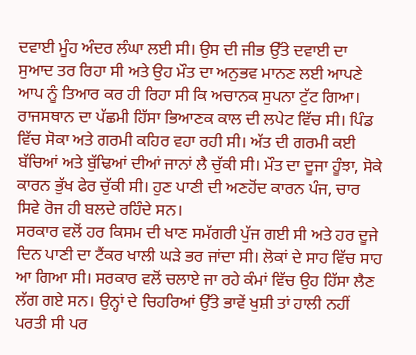ਦਵਾਈ ਮੂੰਹ ਅੰਦਰ ਲੰਘਾ ਲਈ ਸੀ। ਉਸ ਦੀ ਜੀਭ ਉੱਤੇ ਦਵਾਈ ਦਾ ਸੁਆਦ ਤਰ ਰਿਹਾ ਸੀ ਅਤੇ ਉਹ ਮੌਤ ਦਾ ਅਨੁਭਵ ਮਾਨਣ ਲਈ ਆਪਣੇ ਆਪ ਨੂੰ ਤਿਆਰ ਕਰ ਹੀ ਰਿਹਾ ਸੀ ਕਿ ਅਚਾਨਕ ਸੁਪਨਾ ਟੁੱਟ ਗਿਆ।
ਰਾਜਸਥਾਨ ਦਾ ਪੱਛਮੀ ਹਿੱਸਾ ਭਿਆਣਕ ਕਾਲ ਦੀ ਲਪੇਟ ਵਿੱਚ ਸੀ। ਪਿੰਡ ਵਿੱਚ ਸੋਕਾ ਅਤੇ ਗਰਮੀ ਕਹਿਰ ਵਹਾ ਰਹੀ ਸੀ। ਅੱਤ ਦੀ ਗਰਮੀ ਕਈ ਬੱਚਿਆਂ ਅਤੇ ਬੁੱਢਿਆਂ ਦੀਆਂ ਜਾਨਾਂ ਲੈ ਚੁੱਕੀ ਸੀ। ਮੌਤ ਦਾ ਦੂਜਾ ਹੂੰਝਾ, ਸੋਕੇ ਕਾਰਨ ਭੁੱਖ ਫੇਰ ਚੁੱਕੀ ਸੀ। ਹੁਣ ਪਾਣੀ ਦੀ ਅਣਹੋਂਦ ਕਾਰਨ ਪੰਜ, ਚਾਰ ਸਿਵੇ ਰੋਜ ਹੀ ਬਲਦੇ ਰਹਿੰਦੇ ਸਨ।
ਸਰਕਾਰ ਵਲੋਂ ਹਰ ਕਿਸਮ ਦੀ ਖਾਣ ਸਮੱਗਰੀ ਪੁੱਜ ਗਈ ਸੀ ਅਤੇ ਹਰ ਦੂਜੇ ਦਿਨ ਪਾਣੀ ਦਾ ਟੈਂਕਰ ਖਾਲੀ ਘੜੇ ਭਰ ਜਾਂਦਾ ਸੀ। ਲੋਕਾਂ ਦੇ ਸਾਹ ਵਿੱਚ ਸਾਹ ਆ ਗਿਆ ਸੀ। ਸਰਕਾਰ ਵਲੋਂ ਚਲਾਏ ਜਾ ਰਹੇ ਕੰਮਾਂ ਵਿੱਚ ਉਹ ਹਿੱਸਾ ਲੈਣ ਲੱਗ ਗਏ ਸਨ। ਉਨ੍ਹਾਂ ਦੇ ਚਿਹਰਿਆਂ ਉੱਤੇ ਭਾਵੇਂ ਖੁਸ਼ੀ ਤਾਂ ਹਾਲੀ ਨਹੀਂ ਪਰਤੀ ਸੀ ਪਰ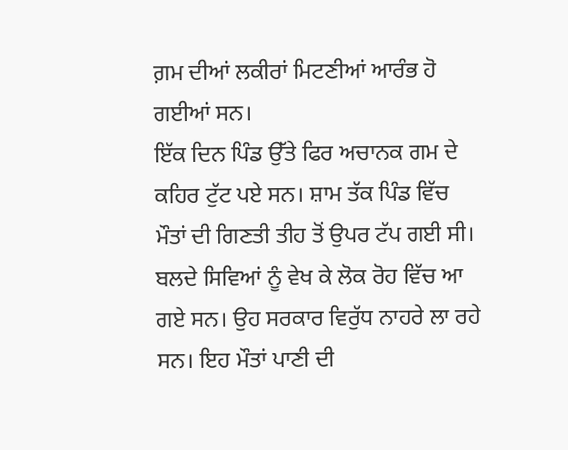ਗ਼ਮ ਦੀਆਂ ਲਕੀਰਾਂ ਮਿਟਣੀਆਂ ਆਰੰਭ ਹੋ ਗਈਆਂ ਸਨ।
ਇੱਕ ਦਿਨ ਪਿੰਡ ਉੱਤੇ ਫਿਰ ਅਚਾਨਕ ਗਮ ਦੇ ਕਹਿਰ ਟੁੱਟ ਪਏ ਸਨ। ਸ਼ਾਮ ਤੱਕ ਪਿੰਡ ਵਿੱਚ ਮੌਤਾਂ ਦੀ ਗਿਣਤੀ ਤੀਹ ਤੋਂ ਉਪਰ ਟੱਪ ਗਈ ਸੀ। ਬਲਦੇ ਸਿਵਿਆਂ ਨੂੰ ਵੇਖ ਕੇ ਲੋਕ ਰੋਹ ਵਿੱਚ ਆ ਗਏ ਸਨ। ਉਹ ਸਰਕਾਰ ਵਿਰੁੱਧ ਨਾਹਰੇ ਲਾ ਰਹੇ ਸਨ। ਇਹ ਮੌਤਾਂ ਪਾਣੀ ਦੀ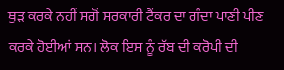ਥੁੜ ਕਰਕੇ ਨਹੀਂ ਸਗੋਂ ਸਰਕਾਰੀ ਟੈਂਕਰ ਦਾ ਗੰਦਾ ਪਾਣੀ ਪੀਣ ਕਰਕੇ ਹੋਈਆਂ ਸਨ। ਲੋਕ ਇਸ ਨੂੰ ਰੱਬ ਦੀ ਕਰੋਪੀ ਦੀ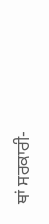ਥਾਂ ਸਰਕਾਰੀ-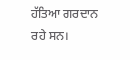ਹੱਤਿਆ ਗਰਦਾਨ ਰਹੇ ਸਨ।